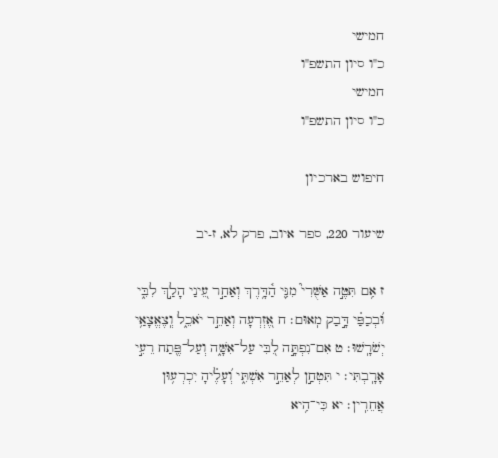חמישי
כ"ו סיון התשפ"ו
חמישי
כ"ו סיון התשפ"ו

חיפוש בארכיון

שיעור 220, ספר איוב, פרק לא, ז-יב

ז אִ֥ם תִּטֶּ֣ה אַשֻּׁרִי֮ מִנִּ֪י הַ֫דָּ֥רֶךְ וְאַחַ֣ר עֵ֭ינַי הָלַ֣ךְ לִבִּ֑י וּ֝בְכַפַּ֗י דָּ֣בַק מֽאוּם׃ ח אֶ֭זְרְעָה וְאַחֵ֣ר יֹאכֵ֑ל וְֽצֶאֱצָאַ֥י יְשֹׁרָֽשׁוּ׃ ט אִם־נִפְתָּ֣ה לִ֭בִּי עַל־אִשָּׁ֑ה וְעַל־פֶּ֖תַח רֵעִ֣י אָרָֽבְתִּי׃ י תִּטְחַ֣ן לְאַחֵ֣ר אִשְׁתִּ֑י וְ֝עָלֶ֗יהָ יִכְרְע֥וּן אֲחֵרִֽין׃ יא כִּי־הִ֥יא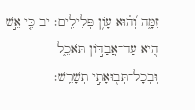זִמָּ֑ה וְ֝ה֗וּא עָוֹ֥ן פְּלִילִֽים׃ יב כִּ֤י אֵ֣שׁ הִ֭יא עַד־אֲבַדּ֣וֹן תֹּאכֵ֑ל וּֽבְכָל־תְּב֖וּאָתִ֣י תְשָׁרֵֽשׁ׃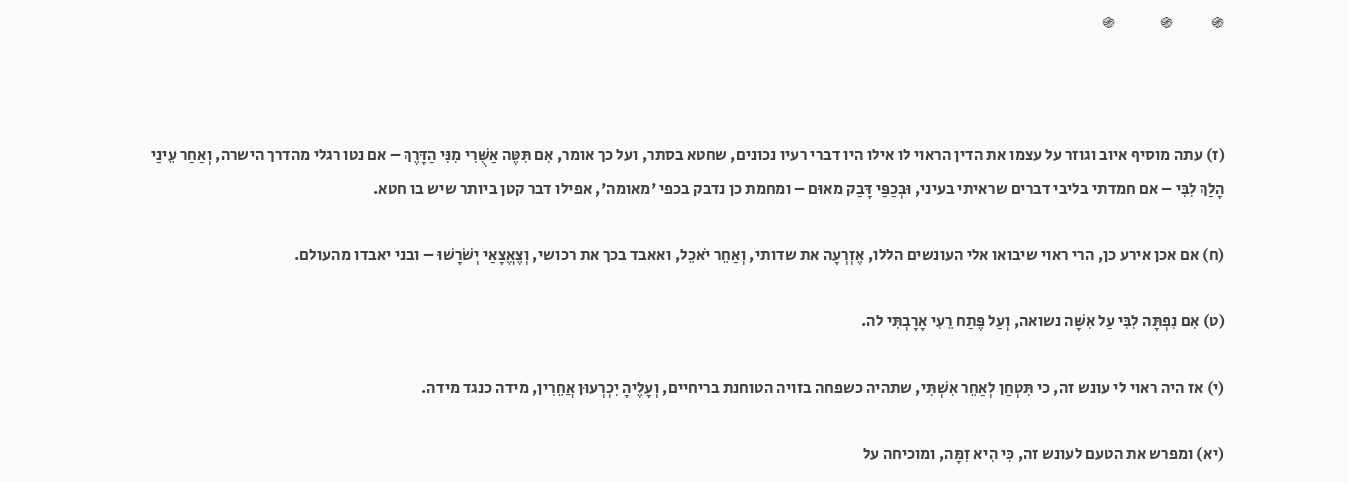֍            ֍              ֍



(ז) עתה מוסיף איוב וגוזר על עצמו את הדין הראוי לו אילו היו דברי רעיו נכונים, שחטא בסתר, ועל כך אומר, אִם תִּטֶּה אַשֻּׁרִי מִנִּי הַדָּרֶךְ – אם נטו רגלי מהדרך הישרה, וְאַחַר עֵינַי הָלַךְ לִבִּי – אם חמדתי בליבי דברים שראיתי בעיני, וּבְכַפַּי דָּבַק מאוּם – ומחמת כן נדבק בכפי 'מאומה', אפילו דבר קטן ביותר שיש בו חטא.

(ח) אם אכן אירע כן, הרי ראוי שיבואו אלי העונשים הללו, אֶזְרְעָה את שדותי, וְאַחֵר יֹאכֵל, ואאבד בכך את רכושי, וְצֶאֱצָאַי יְשֹׁרָשׁוּ – ובני יאבדו מהעולם.

(ט) אִם נִפְתָּה לִבִּי עַל אִשָּׁה נשואה, וְעַל פֶּתַח רֵעִי אָרָבְתִּי לה.

(י) אז היה ראוי לי עונש זה, כי תִּטְחַן לְאַחֵר אִשְׁתִּי, שתהיה כשפחה בזויה הטוחנת בריחיים, וְעָלֶיהָ יִכְרְעוּן אֲחֵרִין, מידה כנגד מידה.

(יא) ומפרש את הטעם לעונש זה, כִּי הִיא זִמָּה, ומוכיחה על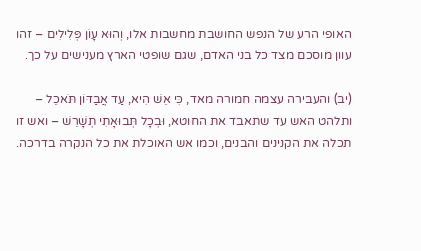האופי הרע של הנפש החושבת מחשבות אלו, וְהוּא עָוֹן פְּלִילִים – זהו עוון מוסכם מצד כל בני האדם, שגם שופטי הארץ מענישים על כך.

(יב) והעבירה עצמה חמורה מאד, כִּי אֵשׁ הִיא, עַד אֲבַדּוֹן תֹּאכֵל – ותלהט האש עד שתאבד את החוטא, וּבְכָל תְּבוּאָתִי תְשָׁרֵשׁ – ואש זו תכלה את הקנינים והבנים, וכמו אש האוכלת את כל הנקרה בדרכה.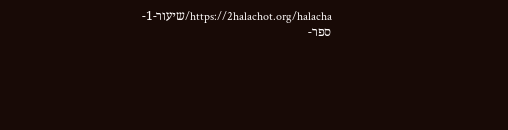https://2halachot.org/halacha/שיעור-1-ספר-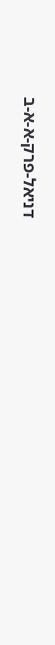דניאל-פרק-א-א-ב